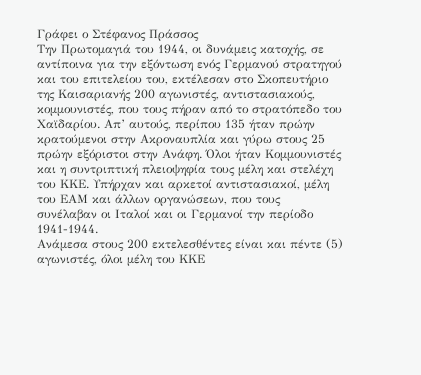Γράφει ο Στέφανος Πράσσος
Την Πρωτομαγιά του 1944, οι δυνάμεις κατοχής, σε αντίποινα για την εξόντωση ενός Γερμανού στρατηγού και του επιτελείου του, εκτέλεσαν στο Σκοπευτήριο της Καισαριανής 200 αγωνιστές, αντιστασιακούς, κομμουνιστές, που τους πήραν από το στρατόπεδο του Χαϊδαρίου. Απ’ αυτούς, περίπου 135 ήταν πρώην κρατούμενοι στην Ακροναυπλία και γύρω στους 25 πρώην εξόριστοι στην Ανάφη. Όλοι ήταν Κομμουνιστές και η συντριπτική πλειοψηφία τους μέλη και στελέχη του ΚΚΕ. Υπήρχαν και αρκετοί αντιστασιακοί, μέλη του ΕΑΜ και άλλων οργανώσεων, που τους συνέλαβαν οι Ιταλοί και οι Γερμανοί την περίοδο 1941-1944.
Ανάμεσα στους 200 εκτελεσθέντες είναι και πέντε (5) αγωνιστές, όλοι μέλη του ΚΚΕ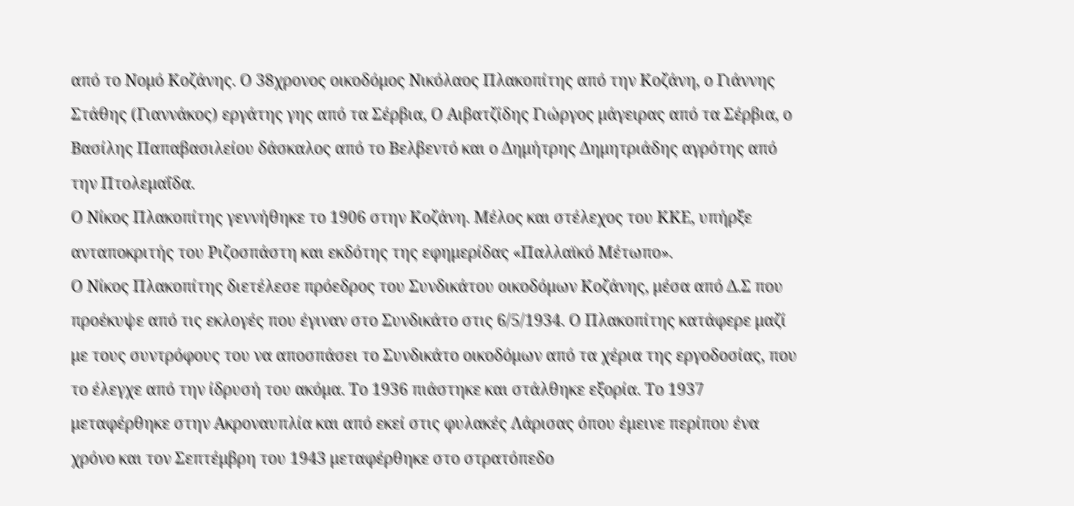από το Νομό Κοζάνης. Ο 38χρονος οικοδόμος Νικόλαος Πλακοπίτης από την Κοζάνη, ο Γιάννης Στάθης (Γιαννάκος) εργάτης γης από τα Σέρβια, Ο Αιβατζίδης Γιώργος μάγειρας από τα Σέρβια, ο Βασίλης Παπαβασιλείου δάσκαλος από το Βελβεντό και ο Δημήτρης Δημητριάδης αγρότης από την Πτολεμαΐδα.
Ο Νίκος Πλακοπίτης γεννήθηκε το 1906 στην Κοζάνη. Μέλος και στέλεχος του ΚΚΕ, υπήρξε ανταποκριτής του Ριζοσπάστη και εκδότης της εφημερίδας «Παλλαϊκό Μέτωπο».
Ο Νίκος Πλακοπίτης διετέλεσε πρόεδρος του Συνδικάτου οικοδόμων Κοζάνης, μέσα από Δ.Σ που προέκυψε από τις εκλογές που έγιναν στο Συνδικάτο στις 6/5/1934. Ο Πλακοπίτης κατάφερε μαζί με τους συντρόφους του να αποσπάσει το Συνδικάτο οικοδόμων από τα χέρια της εργοδοσίας, που το έλεγχε από την ίδρυσή του ακόμα. Το 1936 πιάστηκε και στάλθηκε εξορία. Το 1937 μεταφέρθηκε στην Ακροναυπλία και από εκεί στις φυλακές Λάρισας όπου έμεινε περίπου ένα χρόνο και τον Σεπτέμβρη του 1943 μεταφέρθηκε στο στρατόπεδο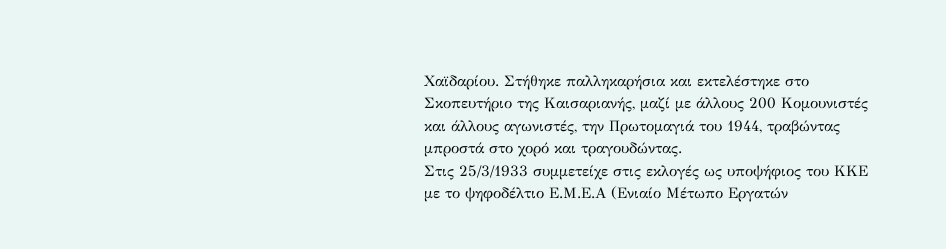Χαϊδαρίου. Στήθηκε παλληκαρήσια και εκτελέστηκε στο Σκοπευτήριο της Καισαριανής, μαζί με άλλους 200 Κομουνιστές και άλλους αγωνιστές, την Πρωτομαγιά του 1944, τραβώντας μπροστά στο χορό και τραγουδώντας.
Στις 25/3/1933 συμμετείχε στις εκλογές ως υποψήφιος του ΚΚΕ με το ψηφοδέλτιο Ε.Μ.Ε.Α (Ενιαίο Μέτωπο Εργατών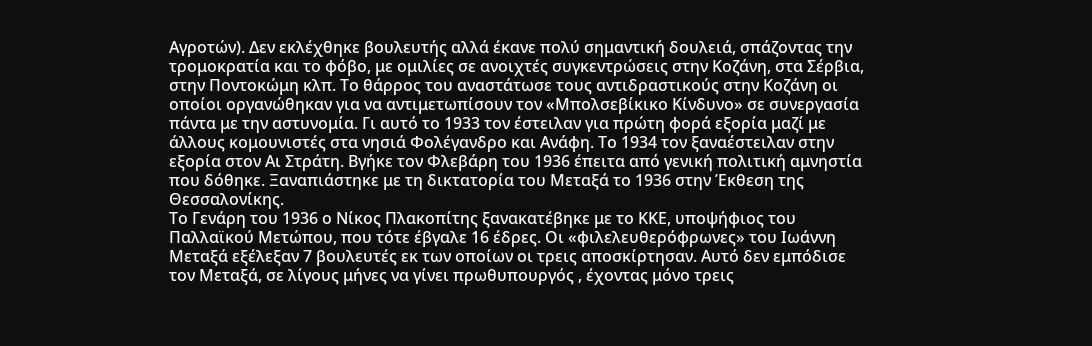Αγροτών). Δεν εκλέχθηκε βουλευτής αλλά έκανε πολύ σημαντική δουλειά, σπάζοντας την τρομοκρατία και το φόβο, με ομιλίες σε ανοιχτές συγκεντρώσεις στην Κοζάνη, στα Σέρβια, στην Ποντοκώμη κλπ. Το θάρρος του αναστάτωσε τους αντιδραστικούς στην Κοζάνη οι οποίοι οργανώθηκαν για να αντιμετωπίσουν τον «Μπολσεβίκικο Κίνδυνο» σε συνεργασία πάντα με την αστυνομία. Γι αυτό το 1933 τον έστειλαν για πρώτη φορά εξορία μαζί με άλλους κομουνιστές στα νησιά Φολέγανδρο και Ανάφη. Το 1934 τον ξαναέστειλαν στην εξορία στον Αι Στράτη. Βγήκε τον Φλεβάρη του 1936 έπειτα από γενική πολιτική αμνηστία που δόθηκε. Ξαναπιάστηκε με τη δικτατορία του Μεταξά το 1936 στην Έκθεση της Θεσσαλονίκης.
Το Γενάρη του 1936 ο Νίκος Πλακοπίτης ξανακατέβηκε με το ΚΚΕ, υποψήφιος του Παλλαϊκού Μετώπου, που τότε έβγαλε 16 έδρες. Οι «φιλελευθερόφρωνες» του Ιωάννη Μεταξά εξέλεξαν 7 βουλευτές εκ των οποίων οι τρεις αποσκίρτησαν. Αυτό δεν εμπόδισε τον Μεταξά, σε λίγους μήνες να γίνει πρωθυπουργός , έχοντας μόνο τρεις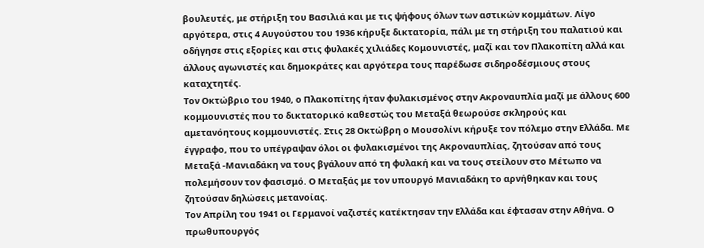βουλευτές, με στήριξη του Βασιλιά και με τις ψήφους όλων των αστικών κομμάτων. Λίγο αργότερα, στις 4 Αυγούστου του 1936 κήρυξε δικτατορία, πάλι με τη στήριξη του παλατιού και οδήγησε στις εξορίες και στις φυλακές χιλιάδες Κομουνιστές, μαζί και τον Πλακοπίτη αλλά και άλλους αγωνιστές και δημοκράτες και αργότερα τους παρέδωσε σιδηροδέσμιους στους καταχτητές.
Τον Οκτώβριο του 1940, ο Πλακοπίτης ήταν φυλακισμένος στην Ακροναυπλία μαζί με άλλους 600 κομμουνιστές που το δικτατορικό καθεστώς του Μεταξά θεωρούσε σκληρούς και αμετανόητους κομμουνιστές. Στις 28 Οκτώβρη ο Μουσολίνι κήρυξε τον πόλεμο στην Ελλάδα. Με έγγραφο, που το υπέγραψαν όλοι οι φυλακισμένοι της Ακροναυπλίας, ζητούσαν από τους Μεταξά -Μανιαδάκη να τους βγάλουν από τη φυλακή και να τους στείλουν στο Μέτωπο να πολεμήσουν τον φασισμό. Ο Μεταξάς με τον υπουργό Μανιαδάκη το αρνήθηκαν και τους ζητούσαν δηλώσεις μετανοίας.
Τον Απρίλη του 1941 οι Γερμανοί ναζιστές κατέκτησαν την Ελλάδα και έφτασαν στην Αθήνα. Ο πρωθυπουργός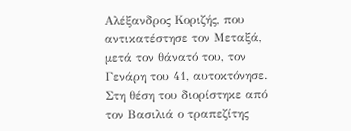Αλέξανδρος Κοριζής, που αντικατέστησε τον Μεταξά, μετά τον θάνατό του, τον Γενάρη του 41, αυτοκτόνησε. Στη θέση του διορίστηκε από τον Βασιλιά ο τραπεζίτης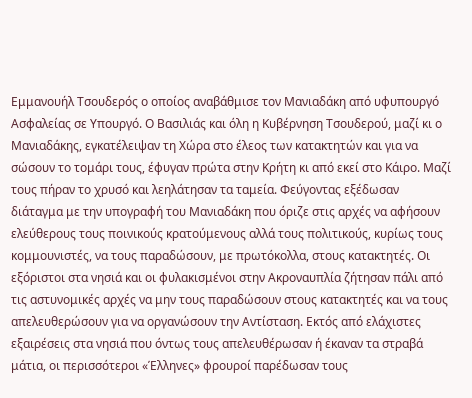Εμμανουήλ Τσουδερός ο οποίος αναβάθμισε τον Μανιαδάκη από υφυπουργό Ασφαλείας σε Υπουργό. Ο Βασιλιάς και όλη η Κυβέρνηση Τσουδερού, μαζί κι ο Μανιαδάκης, εγκατέλειψαν τη Χώρα στο έλεος των κατακτητών και για να σώσουν το τομάρι τους, έφυγαν πρώτα στην Κρήτη κι από εκεί στο Κάιρο. Μαζί τους πήραν το χρυσό και λεηλάτησαν τα ταμεία. Φεύγοντας εξέδωσαν διάταγμα με την υπογραφή του Μανιαδάκη που όριζε στις αρχές να αφήσουν ελεύθερους τους ποινικούς κρατούμενους αλλά τους πολιτικούς, κυρίως τους κομμουνιστές, να τους παραδώσουν, με πρωτόκολλα, στους κατακτητές. Οι εξόριστοι στα νησιά και οι φυλακισμένοι στην Ακροναυπλία ζήτησαν πάλι από τις αστυνομικές αρχές να μην τους παραδώσουν στους κατακτητές και να τους απελευθερώσουν για να οργανώσουν την Αντίσταση. Εκτός από ελάχιστες εξαιρέσεις στα νησιά που όντως τους απελευθέρωσαν ή έκαναν τα στραβά μάτια, οι περισσότεροι «Έλληνες» φρουροί παρέδωσαν τους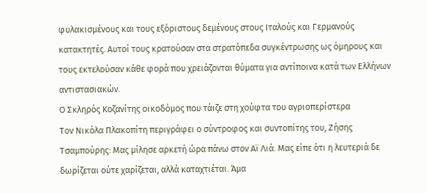φυλακισμένους και τους εξόριστους δεμένους στους Ιταλούς και Γερμανούς κατακτητές. Αυτοί τους κρατούσαν στα στρατόπεδα συγκέντρωσης ως όμηρους και τους εκτελούσαν κάθε φορά που χρειάζονται θύματα για αντίποινα κατά των Ελλήνων αντιστασιακών.
Ο Σκληρός Κοζανίτης οικοδόμος που τάιζε στη χούφτα του αγριοπερίστερα
Τον Νικόλα Πλακοπίτη περιγράφει ο σύντροφος και συντοπίτης του, Ζήσης Τσαμπούρης: Μας μίλησε αρκετή ώρα πάνω στον Αϊ Λιά. Μας είπε ότι η λευτεριά δε δωρίζεται ούτε χαρίζεται, αλλά καταχτιέται. Άμα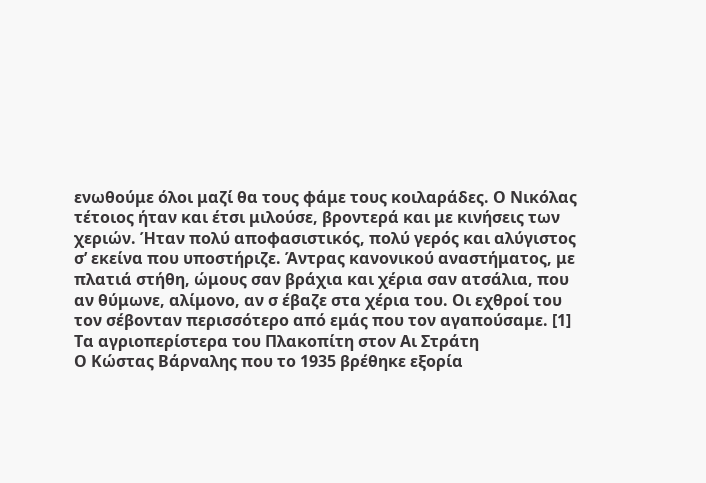ενωθούμε όλοι μαζί θα τους φάμε τους κοιλαράδες. Ο Νικόλας τέτοιος ήταν και έτσι μιλούσε, βροντερά και με κινήσεις των χεριών. Ήταν πολύ αποφασιστικός, πολύ γερός και αλύγιστος σ’ εκείνα που υποστήριζε. Άντρας κανονικού αναστήματος, με πλατιά στήθη, ώμους σαν βράχια και χέρια σαν ατσάλια, που αν θύμωνε, αλίμονο, αν σ έβαζε στα χέρια του. Οι εχθροί του τον σέβονταν περισσότερο από εμάς που τον αγαπούσαμε. [1]
Τα αγριοπερίστερα του Πλακοπίτη στον Αι Στράτη
Ο Κώστας Βάρναλης που το 1935 βρέθηκε εξορία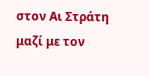στον Αι Στράτη μαζί με τον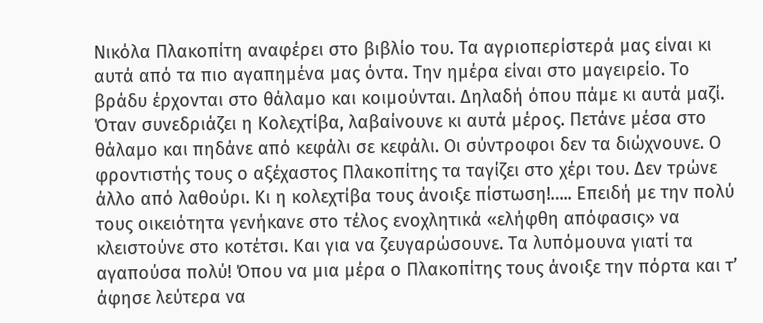Νικόλα Πλακοπίτη αναφέρει στο βιβλίο του. Τα αγριοπερίστερά μας είναι κι αυτά από τα πιο αγαπημένα μας όντα. Την ημέρα είναι στο μαγειρείο. Το βράδυ έρχονται στο θάλαμο και κοιμούνται. Δηλαδή όπου πάμε κι αυτά μαζί. Όταν συνεδριάζει η Κολεχτίβα, λαβαίνουνε κι αυτά μέρος. Πετάνε μέσα στο θάλαμο και πηδάνε από κεφάλι σε κεφάλι. Οι σύντροφοι δεν τα διώχνουνε. Ο φροντιστής τους ο αξέχαστος Πλακοπίτης τα ταγίζει στο χέρι του. Δεν τρώνε άλλο από λαθούρι. Κι η κολεχτίβα τους άνοιξε πίστωση!….. Επειδή με την πολύ τους οικειότητα γενήκανε στο τέλος ενοχλητικά «ελήφθη απόφασις» να κλειστούνε στο κοτέτσι. Και για να ζευγαρώσουνε. Τα λυπόμουνα γιατί τα αγαπούσα πολύ! Όπου να μια μέρα ο Πλακοπίτης τους άνοιξε την πόρτα και τ’ άφησε λεύτερα να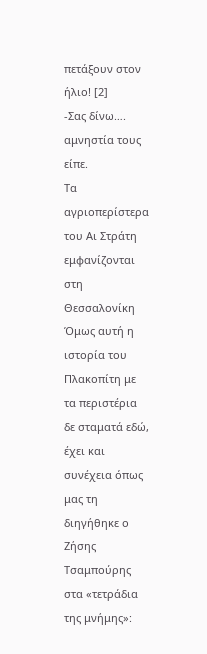πετάξουν στον ήλιο! [2]
-Σας δίνω…. αμνηστία τους είπε.
Τα αγριοπερίστερα του Αι Στράτη εμφανίζονται στη Θεσσαλονίκη
Όμως αυτή η ιστορία του Πλακοπίτη με τα περιστέρια δε σταματά εδώ, έχει και συνέχεια όπως μας τη διηγήθηκε ο Ζήσης Τσαμπούρης στα «τετράδια της μνήμης»: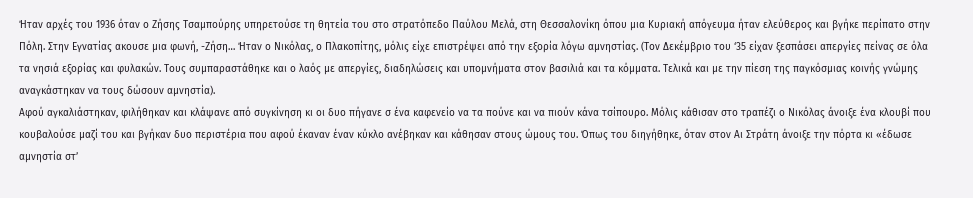Ήταν αρχές του 1936 όταν ο Ζήσης Τσαμπούρης υπηρετούσε τη θητεία του στο στρατόπεδο Παύλου Μελά, στη Θεσσαλονίκη όπου μια Κυριακή απόγευμα ήταν ελεύθερος και βγήκε περίπατο στην Πόλη. Στην Εγνατίας ακουσε μια φωνή, -Ζήση… Ήταν ο Νικόλας, ο Πλακοπίτης, μόλις είχε επιστρέψει από την εξορία λόγω αμνηστίας. (Τον Δεκέμβριο του ‘35 είχαν ξεσπάσει απεργίες πείνας σε όλα τα νησιά εξορίας και φυλακών. Τους συμπαραστάθηκε και ο λαός με απεργίες, διαδηλώσεις και υπομνήματα στον βασιλιά και τα κόμματα. Τελικά και με την πίεση της παγκόσμιας κοινής γνώμης αναγκάστηκαν να τους δώσουν αμνηστία).
Αφού αγκαλιάστηκαν, φιλήθηκαν και κλάψανε από συγκίνηση κι οι δυο πήγανε σ ένα καφενείο να τα πούνε και να πιούν κάνα τσίπουρο. Μόλις κάθισαν στο τραπέζι ο Νικόλας άνοιξε ένα κλουβί που κουβαλούσε μαζί του και βγήκαν δυο περιστέρια που αφού έκαναν έναν κύκλο ανέβηκαν και κάθησαν στους ώμους του. Όπως του διηγήθηκε, όταν στον Αι Στράτη άνοιξε την πόρτα κι «έδωσε αμνηστία στ’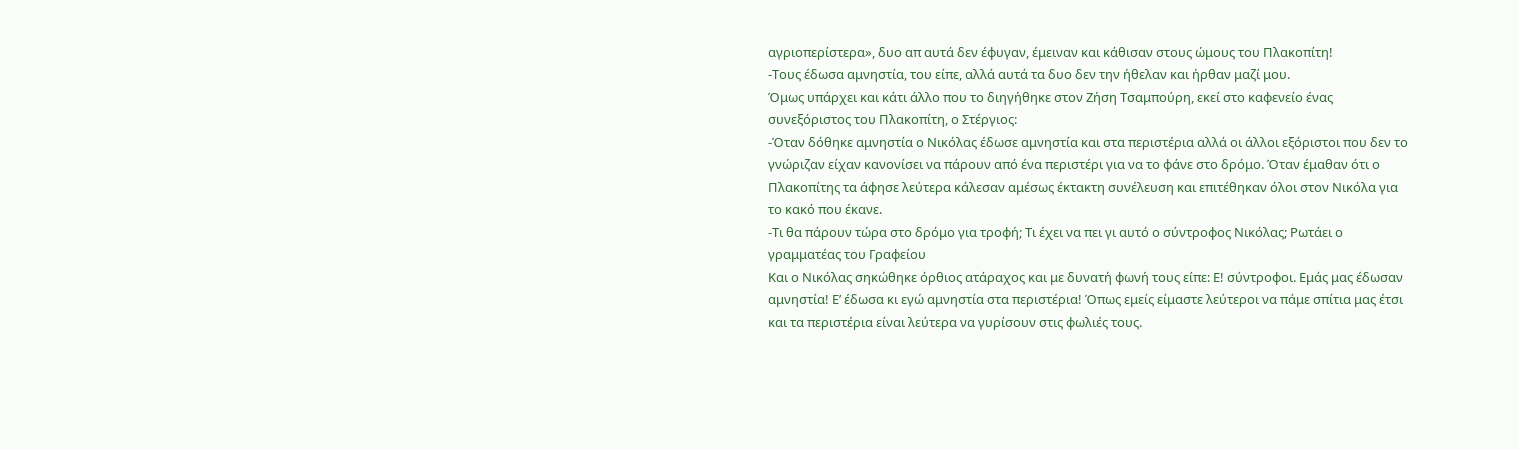αγριοπερίστερα», δυο απ αυτά δεν έφυγαν, έμειναν και κάθισαν στους ώμους του Πλακοπίτη!
-Τους έδωσα αμνηστία, του είπε, αλλά αυτά τα δυο δεν την ήθελαν και ήρθαν μαζί μου.
Όμως υπάρχει και κάτι άλλο που το διηγήθηκε στον Ζήση Τσαμπούρη, εκεί στο καφενείο ένας συνεξόριστος του Πλακοπίτη, ο Στέργιος:
-Όταν δόθηκε αμνηστία ο Νικόλας έδωσε αμνηστία και στα περιστέρια αλλά οι άλλοι εξόριστοι που δεν το γνώριζαν είχαν κανονίσει να πάρουν από ένα περιστέρι για να το φάνε στο δρόμο. Όταν έμαθαν ότι ο Πλακοπίτης τα άφησε λεύτερα κάλεσαν αμέσως έκτακτη συνέλευση και επιτέθηκαν όλοι στον Νικόλα για το κακό που έκανε.
-Τι θα πάρουν τώρα στο δρόμο για τροφή; Τι έχει να πει γι αυτό ο σύντροφος Νικόλας; Ρωτάει ο γραμματέας του Γραφείου
Και ο Νικόλας σηκώθηκε όρθιος ατάραχος και με δυνατή φωνή τους είπε: Ε! σύντροφοι. Εμάς μας έδωσαν αμνηστία! Ε’ έδωσα κι εγώ αμνηστία στα περιστέρια! Όπως εμείς είμαστε λεύτεροι να πάμε σπίτια μας έτσι και τα περιστέρια είναι λεύτερα να γυρίσουν στις φωλιές τους.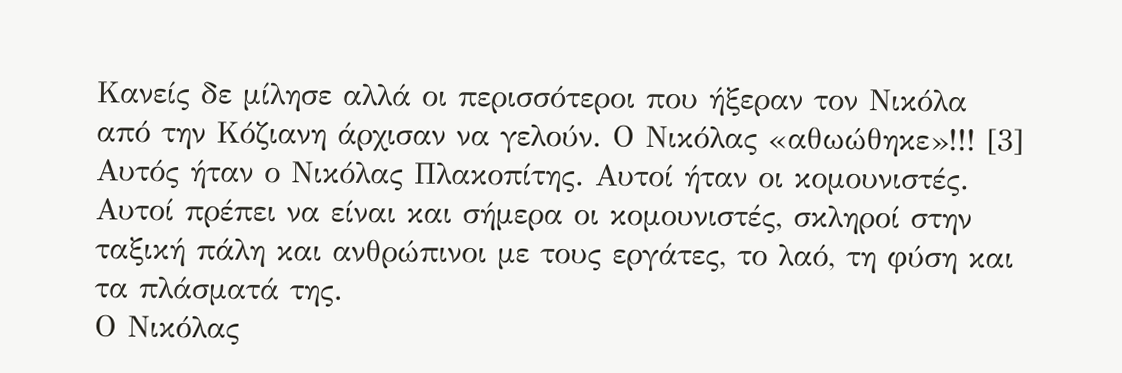Κανείς δε μίλησε αλλά οι περισσότεροι που ήξεραν τον Νικόλα από την Κόζιανη άρχισαν να γελούν. Ο Νικόλας «αθωώθηκε»!!! [3]
Αυτός ήταν ο Νικόλας Πλακοπίτης. Αυτοί ήταν οι κομουνιστές. Αυτοί πρέπει να είναι και σήμερα οι κομουνιστές, σκληροί στην ταξική πάλη και ανθρώπινοι με τους εργάτες, το λαό, τη φύση και τα πλάσματά της.
Ο Νικόλας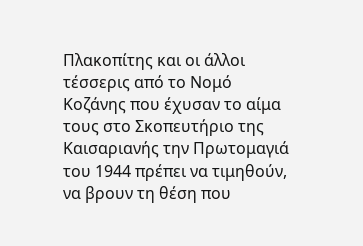Πλακοπίτης και οι άλλοι τέσσερις από το Νομό Κοζάνης που έχυσαν το αίμα τους στο Σκοπευτήριο της Καισαριανής την Πρωτομαγιά του 1944 πρέπει να τιμηθούν, να βρουν τη θέση που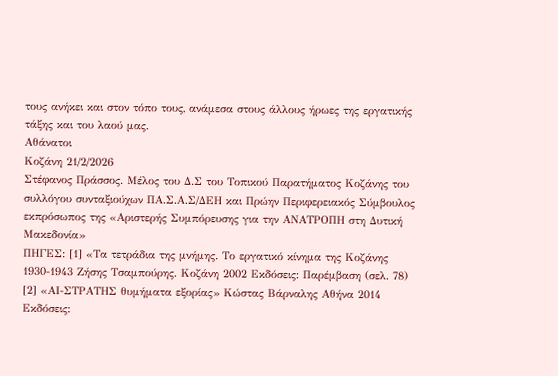τους ανήκει και στον τόπο τους, ανάμεσα στους άλλους ήρωες της εργατικής τάξης και του λαού μας.
Αθάνατοι
Κοζάνη 21/2/2026
Στέφανος Πράσσος. Μέλος του Δ.Σ του Τοπικού Παρατήματος Κοζάνης του συλλόγου συνταξιούχων ΠΑ.Σ.Α.Σ/ΔΕΗ και Πρώην Περιφερειακός Σύμβουλος εκπρόσωπος της «Αριστερής Συμπόρευσης για την ΑΝΑΤΡΟΠΗ στη Δυτική Μακεδονία»
ΠΗΓΕΣ: [1] «Τα τετράδια της μνήμης. Το εργατικό κίνημα της Κοζάνης 1930-1943 Ζήσης Τσαμπούρης. Κοζάνη 2002 Εκδόσεις: Παρέμβαση (σελ. 78)
[2] «ΑΙ-ΣΤΡΑΤΗΣ θυμήματα εξορίας» Κώστας Βάρναλης Αθήνα 2014 Εκδόσεις: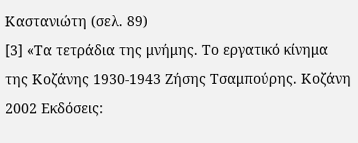Καστανιώτη (σελ. 89)
[3] «Τα τετράδια της μνήμης. Το εργατικό κίνημα της Κοζάνης 1930-1943 Ζήσης Τσαμπούρης. Κοζάνη 2002 Εκδόσεις: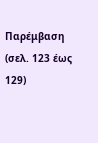Παρέμβαση (σελ. 123 έως 129)